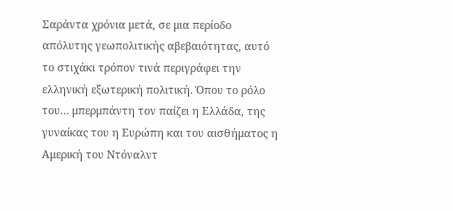Σαράντα χρόνια μετά, σε μια περίοδο απόλυτης γεωπολιτικής αβεβαιότητας, αυτό το στιχάκι τρόπον τινά περιγράφει την ελληνική εξωτερική πολιτική. Όπου το ρόλο του… μπερμπάντη τον παίζει η Ελλάδα, της γυναίκας του η Ευρώπη και του αισθήματος η Αμερική του Ντόναλντ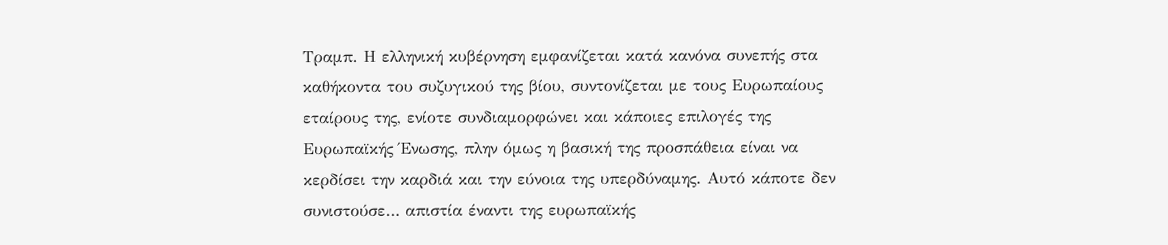Τραμπ. Η ελληνική κυβέρνηση εμφανίζεται κατά κανόνα συνεπής στα καθήκοντα του συζυγικού της βίου, συντονίζεται με τους Ευρωπαίους εταίρους της, ενίοτε συνδιαμορφώνει και κάποιες επιλογές της Ευρωπαϊκής Ένωσης, πλην όμως η βασική της προσπάθεια είναι να κερδίσει την καρδιά και την εύνοια της υπερδύναμης. Αυτό κάποτε δεν συνιστούσε… απιστία έναντι της ευρωπαϊκής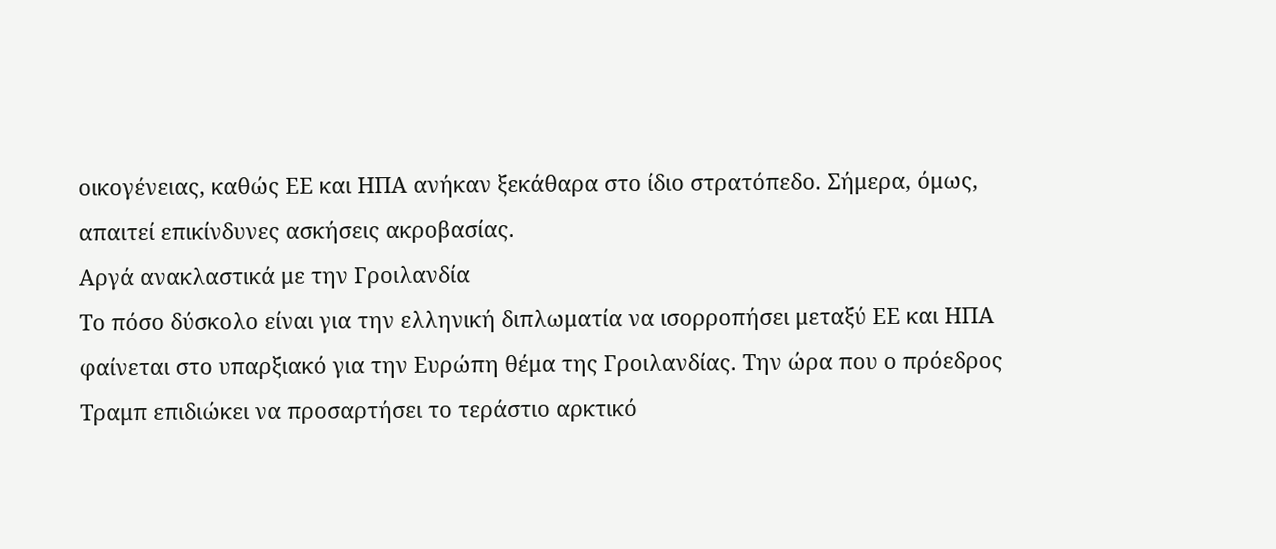οικογένειας, καθώς ΕΕ και ΗΠΑ ανήκαν ξεκάθαρα στο ίδιο στρατόπεδο. Σήμερα, όμως, απαιτεί επικίνδυνες ασκήσεις ακροβασίας.
Αργά ανακλαστικά με την Γροιλανδία
Το πόσο δύσκολο είναι για την ελληνική διπλωματία να ισορροπήσει μεταξύ ΕΕ και ΗΠΑ φαίνεται στο υπαρξιακό για την Ευρώπη θέμα της Γροιλανδίας. Την ώρα που ο πρόεδρος Τραμπ επιδιώκει να προσαρτήσει το τεράστιο αρκτικό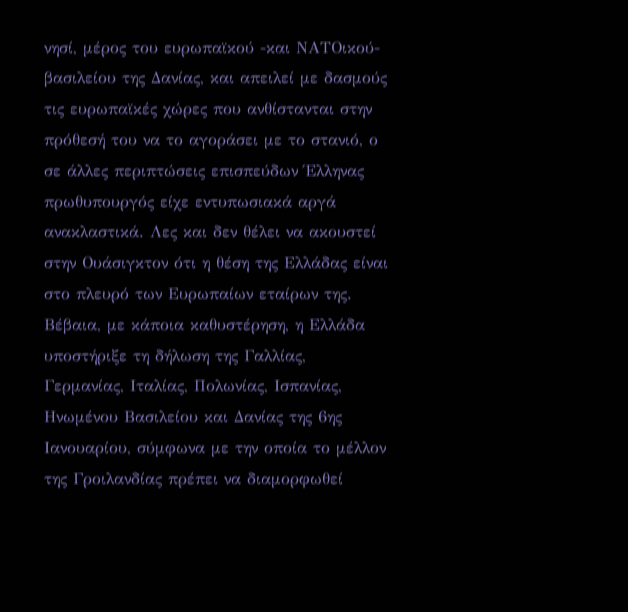νησί, μέρος του ευρωπαϊκού -και ΝΑΤΟικού- βασιλείου της Δανίας, και απειλεί με δασμούς τις ευρωπαϊκές χώρες που ανθίστανται στην πρόθεσή του να το αγοράσει με το στανιό, ο σε άλλες περιπτώσεις επισπεύδων Έλληνας πρωθυπουργός είχε εντυπωσιακά αργά ανακλαστικά. Λες και δεν θέλει να ακουστεί στην Ουάσιγκτον ότι η θέση της Ελλάδας είναι στο πλευρό των Ευρωπαίων εταίρων της.
Βέβαια, με κάποια καθυστέρηση, η Ελλάδα υποστήριξε τη δήλωση της Γαλλίας, Γερμανίας, Ιταλίας, Πολωνίας, Ισπανίας, Ηνωμένου Βασιλείου και Δανίας της 6ης Ιανουαρίου, σύμφωνα με την οποία το μέλλον της Γροιλανδίας πρέπει να διαμορφωθεί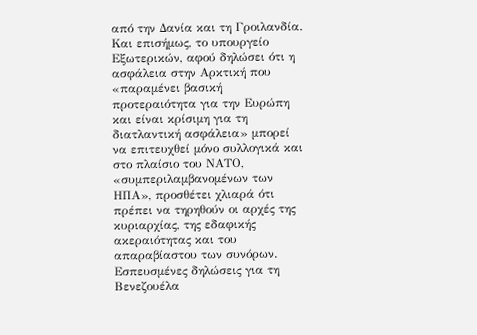από την Δανία και τη Γροιλανδία. Και επισήμως, το υπουργείο Εξωτερικών, αφού δηλώσει ότι η ασφάλεια στην Αρκτική που «παραμένει βασική προτεραιότητα για την Ευρώπη και είναι κρίσιμη για τη διατλαντική ασφάλεια» μπορεί να επιτευχθεί μόνο συλλογικά και στο πλαίσιο του ΝΑΤΟ, «συμπεριλαμβανομένων των ΗΠΑ», προσθέτει χλιαρά ότι πρέπει να τηρηθούν οι αρχές της κυριαρχίας, της εδαφικής ακεραιότητας και του απαραβίαστου των συνόρων.
Εσπευσμένες δηλώσεις για τη Βενεζουέλα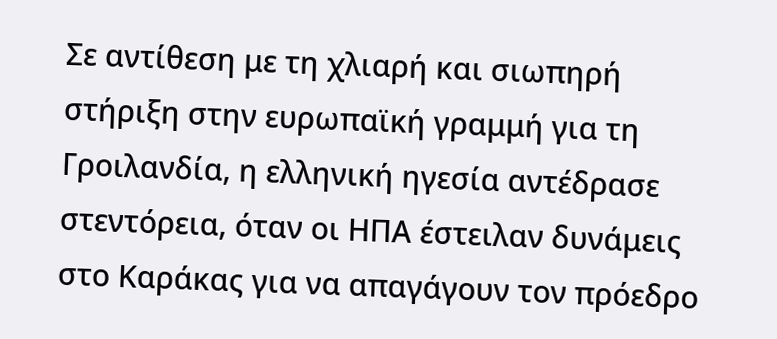Σε αντίθεση με τη χλιαρή και σιωπηρή στήριξη στην ευρωπαϊκή γραμμή για τη Γροιλανδία, η ελληνική ηγεσία αντέδρασε στεντόρεια, όταν οι ΗΠΑ έστειλαν δυνάμεις στο Καράκας για να απαγάγουν τον πρόεδρο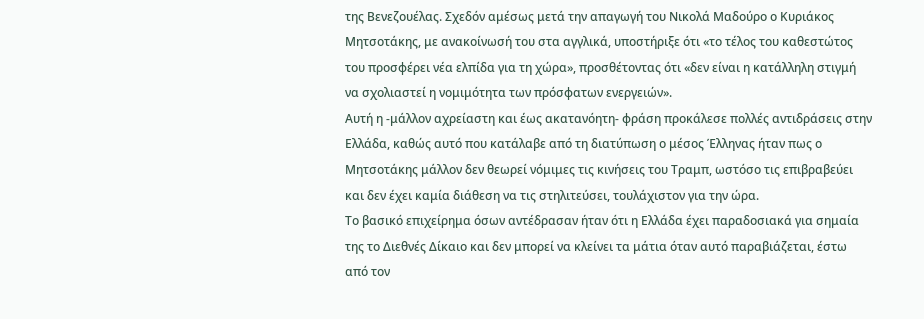της Βενεζουέλας. Σχεδόν αμέσως μετά την απαγωγή του Νικολά Μαδούρο ο Κυριάκος Μητσοτάκης, με ανακοίνωσή του στα αγγλικά, υποστήριξε ότι «το τέλος του καθεστώτος του προσφέρει νέα ελπίδα για τη χώρα», προσθέτοντας ότι «δεν είναι η κατάλληλη στιγμή να σχολιαστεί η νομιμότητα των πρόσφατων ενεργειών».
Αυτή η -μάλλον αχρείαστη και έως ακατανόητη- φράση προκάλεσε πολλές αντιδράσεις στην Ελλάδα, καθώς αυτό που κατάλαβε από τη διατύπωση ο μέσος Έλληνας ήταν πως ο Μητσοτάκης μάλλον δεν θεωρεί νόμιμες τις κινήσεις του Τραμπ, ωστόσο τις επιβραβεύει και δεν έχει καμία διάθεση να τις στηλιτεύσει, τουλάχιστον για την ώρα.
Το βασικό επιχείρημα όσων αντέδρασαν ήταν ότι η Ελλάδα έχει παραδοσιακά για σημαία της το Διεθνές Δίκαιο και δεν μπορεί να κλείνει τα μάτια όταν αυτό παραβιάζεται, έστω από τον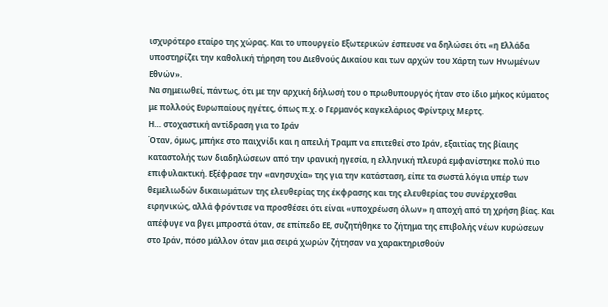ισχυρότερο εταίρο της χώρας. Και το υπουργείο Εξωτερικών έσπευσε να δηλώσει ότι «η Ελλάδα υποστηρίζει την καθολική τήρηση του Διεθνούς Δικαίου και των αρχών του Χάρτη των Ηνωμένων Εθνών».
Να σημειωθεί, πάντως, ότι με την αρχική δήλωσή του ο πρωθυπουργός ήταν στο ίδιο μήκος κύματος με πολλούς Ευρωπαίους ηγέτες, όπως π.χ. ο Γερμανός καγκελάριος Φρίντριχ Μερτς.
Η… στοχαστική αντίδραση για το Ιράν
Όταν, όμως, μπήκε στο παιχνίδι και η απειλή Τραμπ να επιτεθεί στο Ιράν, εξαιτίας της βίαιης καταστολής των διαδηλώσεων από την ιρανική ηγεσία, η ελληνική πλευρά εμφανίστηκε πολύ πιο επιφυλακτική. Εξέφρασε την «ανησυχία» της για την κατάσταση, είπε τα σωστά λόγια υπέρ των θεμελιωδών δικαιωμάτων της ελευθερίας της έκφρασης και της ελευθερίας του συνέρχεσθαι ειρηνικώς, αλλά φρόντισε να προσθέσει ότι είναι «υποχρέωση όλων» η αποχή από τη χρήση βίας. Και απέφυγε να βγει μπροστά όταν, σε επίπεδο ΕΕ, συζητήθηκε το ζήτημα της επιβολής νέων κυρώσεων στο Ιράν, πόσο μάλλον όταν μια σειρά χωρών ζήτησαν να χαρακτηρισθούν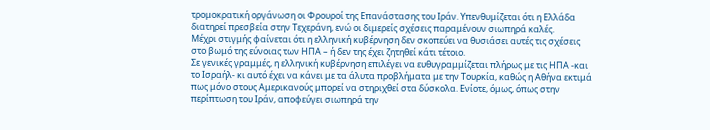τρομοκρατική οργάνωση οι Φρουροί της Επανάστασης του Ιράν. Υπενθυμίζεται ότι η Ελλάδα διατηρεί πρεσβεία στην Τεχεράνη, ενώ οι διμερείς σχέσεις παραμένουν σιωπηρά καλές.
Μέχρι στιγμής φαίνεται ότι η ελληνική κυβέρνηση δεν σκοπεύει να θυσιάσει αυτές τις σχέσεις στο βωμό της εύνοιας των ΗΠΑ – ή δεν της έχει ζητηθεί κάτι τέτοιο.
Σε γενικές γραμμές, η ελληνική κυβέρνηση επιλέγει να ευθυγραμμίζεται πλήρως με τις ΗΠΑ -και το Ισραήλ- κι αυτό έχει να κάνει με τα άλυτα προβλήματα με την Τουρκία, καθώς η Αθήνα εκτιμά πως μόνο στους Αμερικανούς μπορεί να στηριχθεί στα δύσκολα. Ενίοτε, όμως, όπως στην περίπτωση του Ιράν, αποφεύγει σιωπηρά την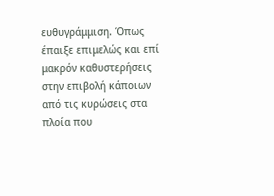ευθυγράμμιση. Όπως έπαιξε επιμελώς και επί μακρόν καθυστερήσεις στην επιβολή κάποιων από τις κυρώσεις στα πλοία που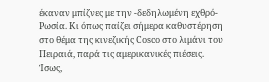έκαναν μπίζνες με την -δεδηλωμένη εχθρό- Ρωσία. Κι όπως παίζει σήμερα καθυστέρηση στο θέμα της κινεζικής Cosco στο λιμάνι του Πειραιά, παρά τις αμερικανικές πιέσεις. Ίσως,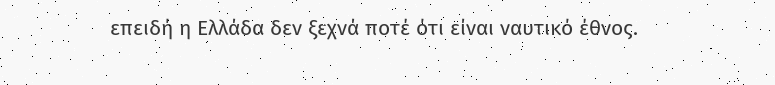επειδή η Ελλάδα δεν ξεχνά ποτέ ότι είναι ναυτικό έθνος.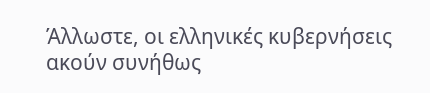Άλλωστε, οι ελληνικές κυβερνήσεις ακούν συνήθως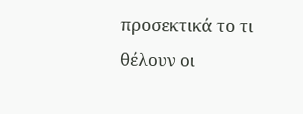προσεκτικά το τι θέλουν οι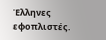Έλληνες εφοπλιστές.